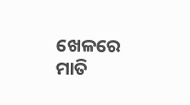ଖେଳରେ ମାତି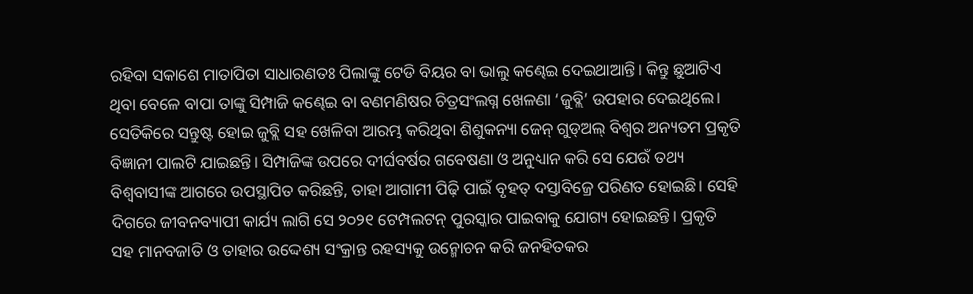ରହିବା ସକାଶେ ମାତାପିତା ସାଧାରଣତଃ ପିଲାଙ୍କୁ ଟେଡି ବିୟର ବା ଭାଲୁ କଣ୍ଢେଇ ଦେଇଥାଆନ୍ତି। କିନ୍ତୁ ଛୁଆଟିଏ ଥିବା ବେଳେ ବାପା ତାଙ୍କୁ ସିମ୍ପାଜି କଣ୍ଢେଇ ବା ବଣମଣିଷର ଚିତ୍ରସଂଲଗ୍ନ ଖେଳଣା ‘ଜୁବ୍ଲି’ ଉପହାର ଦେଇଥିଲେ। ସେତିକିରେ ସନ୍ତୁଷ୍ଟ ହୋଇ ଜୁବ୍ଲି ସହ ଖେଳିବା ଆରମ୍ଭ କରିଥିବା ଶିଶୁକନ୍ୟା ଜେନ୍ ଗୁଡ୍ଅଲ୍ ବିଶ୍ୱର ଅନ୍ୟତମ ପ୍ରକୃତି ବିଜ୍ଞାନୀ ପାଲଟି ଯାଇଛନ୍ତି। ସିମ୍ପାଜିଙ୍କ ଉପରେ ଦୀର୍ଘବର୍ଷର ଗବେଷଣା ଓ ଅନୁଧ୍ୟାନ କରି ସେ ଯେଉଁ ତଥ୍ୟ ବିଶ୍ୱବାସୀଙ୍କ ଆଗରେ ଉପସ୍ଥାପିତ କରିଛନ୍ତି, ତାହା ଆଗାମୀ ପିଢ଼ି ପାଇଁ ବୃହତ୍ ଦସ୍ତାବିଜ୍ରେ ପରିଣତ ହୋଇଛି। ସେହି ଦିଗରେ ଜୀବନବ୍ୟାପୀ କାର୍ଯ୍ୟ ଲାଗି ସେ ୨୦୨୧ ଟେମ୍ପଲଟନ୍ ପୁରସ୍କାର ପାଇବାକୁ ଯୋଗ୍ୟ ହୋଇଛନ୍ତି। ପ୍ରକୃତି ସହ ମାନବଜାତି ଓ ତାହାର ଉଦ୍ଦେଶ୍ୟ ସଂକ୍ରାନ୍ତ ରହସ୍ୟକୁ ଉନ୍ମୋଚନ କରି ଜନହିତକର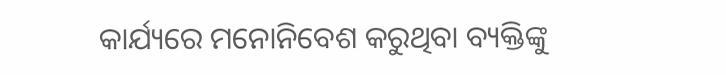କାର୍ଯ୍ୟରେ ମନୋନିବେଶ କରୁଥିବା ବ୍ୟକ୍ତିଙ୍କୁ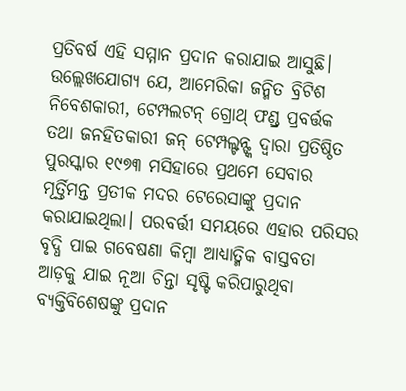ପ୍ରତିବର୍ଷ ଏହି ସମ୍ମାନ ପ୍ରଦାନ କରାଯାଇ ଆସୁଛି। ଉଲ୍ଲେଖଯୋଗ୍ୟ ଯେ, ଆମେରିକା ଜନ୍ମିତ ବ୍ରିଟିଶ ନିବେଶକାରୀ, ଟେମ୍ପଲଟନ୍ ଗ୍ରୋଥ୍ ଫଣ୍ଡ୍ର ପ୍ରବର୍ତ୍ତକ ତଥା ଜନହିତକାରୀ ଜନ୍ ଟେମ୍ପଲ୍ଟନ୍ଙ୍କ ଦ୍ୱାରା ପ୍ରତିଷ୍ଠିତ ପୁରସ୍କାର ୧୯୭୩ ମସିହାରେ ପ୍ରଥମେ ସେବାର ମୂର୍ତ୍ତିମନ୍ତ ପ୍ରତୀକ ମଦର ଟେରେସାଙ୍କୁ ପ୍ରଦାନ କରାଯାଇଥିଲା। ପରବର୍ତ୍ତୀ ସମୟରେ ଏହାର ପରିସର ବୃଦ୍ଧି ପାଇ ଗବେଷଣା କିମ୍ବା ଆଧ୍ୟାତ୍ମିକ ବାସ୍ତବତା ଆଡ଼କୁ ଯାଇ ନୂଆ ଚିନ୍ତା ସୃଷ୍ଟି କରିପାରୁଥିବା ବ୍ୟକ୍ତିବିଶେଷଙ୍କୁ ପ୍ରଦାନ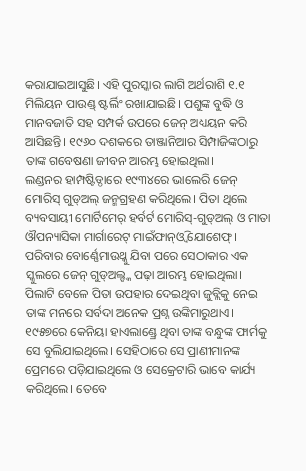କରାଯାଇଆସୁଛି। ଏହି ପୁରସ୍କାର ଲାଗି ଅର୍ଥରାଶି ୧.୧ ମିଲିୟନ ପାଉଣ୍ଡ୍ ଷ୍ଟର୍ଲିଂ ରଖାଯାଇଛି। ପଶୁଙ୍କ ବୁଦ୍ଧି ଓ ମାନବଜାତି ସହ ସମ୍ପର୍କ ଉପରେ ଜେନ୍ ଅଧ୍ୟୟନ କରି ଆସିଛନ୍ତି। ୧୯୬୦ ଦଶକରେ ତାଞ୍ଜାନିଆର ସିମ୍ପାଜିଙ୍କଠାରୁ ତାଙ୍କ ଗବେଷଣା ଜୀବନ ଆରମ୍ଭ ହୋଇଥିଲା।
ଲଣ୍ଡନର ହାମ୍ପଷ୍ଟିଡ୍ଠାରେ ୧୯୩୪ରେ ଭାଲେରି ଜେନ୍ ମୋରିସ୍ ଗୁଡ୍ଅଲ୍ ଜନ୍ମଗ୍ରହଣ କରିଥିଲେ। ପିତା ଥିଲେ ବ୍ୟବସାୟୀ ମୋର୍ଟିମେର୍ ହର୍ବର୍ଟ ମୋରିସ୍-ଗୁଡ୍ଅଲ୍ ଓ ମାତା ଔପନ୍ୟାସିକା ମାର୍ଗାରେଟ୍ ମାଇଁଫାନ୍ଓ୍ବି ଯୋଶେଫ୍। ପରିବାର ବୋର୍ଣ୍ଣେମାଉଥ୍କୁ ଯିବା ପରେ ସେଠାକାର ଏକ ସ୍କୁଲରେ ଜେନ୍ ଗୁଡ୍ଅଲ୍ଙ୍କ ପଢ଼ା ଆରମ୍ଭ ହୋଇଥିଲା। ପିଲାଟି ବେଳେ ପିତା ଉପହାର ଦେଇଥିବା ଜୁବ୍ଲିକୁ ନେଇ ତାଙ୍କ ମନରେ ସର୍ବଦା ଅନେକ ପ୍ରଶ୍ନ ଉଙ୍କିମାରୁଥାଏ। ୧୯୫୭ରେ କେନିୟା ହାଏଲାଣ୍ଡ୍ରେ ଥିବା ତାଙ୍କ ବନ୍ଧୁଙ୍କ ଫାର୍ମକୁ ସେ ବୁଲିଯାଇଥିଲେ। ସେହିଠାରେ ସେ ପ୍ରାଣୀମାନଙ୍କ ପ୍ରେମରେ ପଡ଼ିଯାଇଥିଲେ ଓ ସେକ୍ରେଟାରି ଭାବେ କାର୍ଯ୍ୟ କରିଥିଲେ। ତେବେ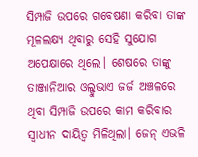ସିମ୍ପାଜି ଉପରେ ଗବେଷଣା କରିବା ତାଙ୍କ ମୂଳଲକ୍ଷ୍ୟ ଥିବାରୁ ସେହି ସୁଯୋଗ ଅପେକ୍ଷାରେ ଥିଲେ। ଶେଷରେ ତାଙ୍କୁ ତାଞ୍ଜାନିଆର ଓଲ୍ଡୁଭାଏ ଜର୍ଜ ଅଞ୍ଚଳରେ ଥିବା ସିମ୍ପାଜି ଉପରେ କାମ କରିବାର ସ୍ବାଧୀନ ଦାୟିତ୍ୱ ମିଳିଥିଲା। ଜେନ୍ ଏଭଳି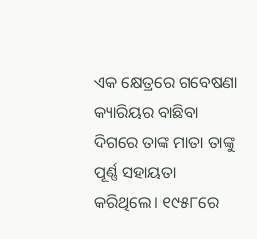ଏକ କ୍ଷେତ୍ରରେ ଗବେଷଣା କ୍ୟାରିୟର ବାଛିବା ଦିଗରେ ତାଙ୍କ ମାତା ତାଙ୍କୁ ପୂର୍ଣ୍ଣ ସହାୟତା କରିଥିଲେ। ୧୯୫୮ରେ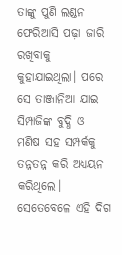ତାଙ୍କୁ ପୁଣି ଲଣ୍ଡନ ଫେରିଆସି ପଢ଼ା ଜାରି ରଖିବାକୁ କୁହାଯାଇଥିଲା। ପରେ ସେ ତାଞ୍ଜାନିଆ ଯାଇ ସିମ୍ପାଜିଙ୍କ ବୁଦ୍ଧି ଓ ମଣିଷ ସହ ସମ୍ପର୍କକୁ ତନ୍ନତନ୍ନ କରି ଅଧ୍ୟୟନ କରିଥିଲେ। ସେତେବେଳେ ଏହି ଦିଗ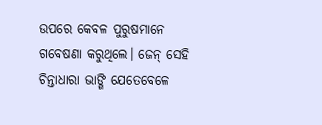ଉପରେ କେବଳ ପୁରୁଷମାନେ ଗବେଷଣା କରୁଥିଲେ। ଜେନ୍ ସେହି ଚିନ୍ତାଧାରା ଭାଙ୍ଗି ଯେତେବେଳେ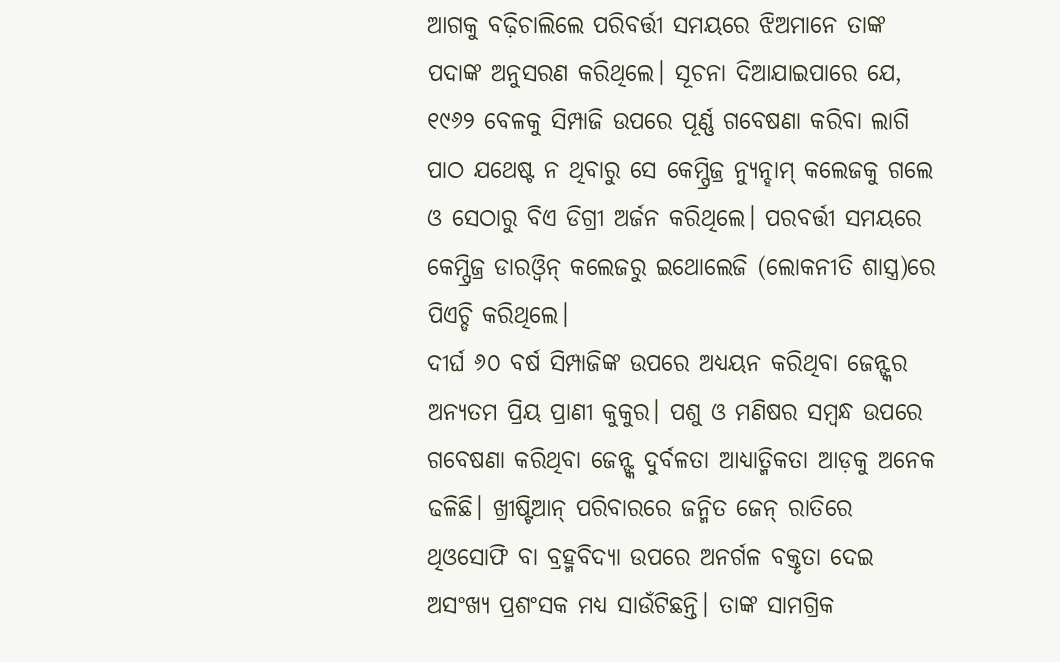ଆଗକୁ ବଢ଼ିଚାଲିଲେ ପରିବର୍ତ୍ତୀ ସମୟରେ ଝିଅମାନେ ତାଙ୍କ ପଦାଙ୍କ ଅନୁସରଣ କରିଥିଲେ। ସୂଚନା ଦିଆଯାଇପାରେ ଯେ, ୧୯୬୨ ବେଳକୁ ସିମ୍ପାଜି ଉପରେ ପୂର୍ଣ୍ଣ ଗବେଷଣା କରିବା ଲାଗି ପାଠ ଯଥେଷ୍ଟ ନ ଥିବାରୁ ସେ କେମ୍ପ୍ରିଜ୍ର ନ୍ୟୁନ୍ହାମ୍ କଲେଜକୁ ଗଲେ ଓ ସେଠାରୁ ବିଏ ଡିଗ୍ରୀ ଅର୍ଜନ କରିଥିଲେ। ପରବର୍ତ୍ତୀ ସମୟରେ କେମ୍ପ୍ରିଜ୍ର ଡାରଓ୍ବିନ୍ କଲେଜରୁ ଇଥୋଲେଜି (ଲୋକନୀତି ଶାସ୍ତ୍ର)ରେ ପିଏଚ୍ଡି କରିଥିଲେ।
ଦୀର୍ଘ ୬୦ ବର୍ଷ ସିମ୍ପାଜିଙ୍କ ଉପରେ ଅଧ୍ୟୟନ କରିଥିବା ଜେନ୍ଙ୍କର ଅନ୍ୟତମ ପ୍ରିୟ ପ୍ରାଣୀ କୁକୁର। ପଶୁ ଓ ମଣିଷର ସମ୍ବନ୍ଧ ଉପରେ ଗବେଷଣା କରିଥିବା ଜେନ୍ଙ୍କ ଦୁର୍ବଳତା ଆଧ୍ୟାତ୍ମିକତା ଆଡ଼କୁ ଅନେକ ଢଳିଛି। ଖ୍ରୀଷ୍ଟିଆନ୍ ପରିବାରରେ ଜନ୍ମିତ ଜେନ୍ ରାତିରେ ଥିଓସୋଫି ବା ବ୍ରହ୍ମବିଦ୍ୟା ଉପରେ ଅନର୍ଗଳ ବକ୍ତୃତା ଦେଇ ଅସଂଖ୍ୟ ପ୍ରଶଂସକ ମଧ୍ୟ ସାଉଁଟିଛନ୍ତି। ତାଙ୍କ ସାମଗ୍ରିକ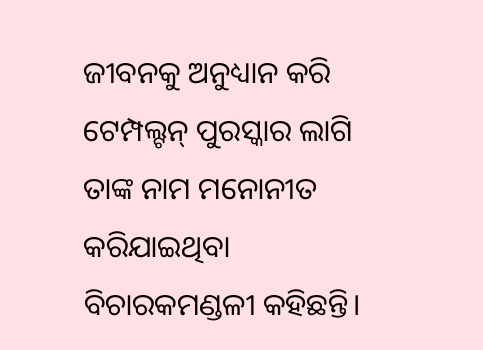ଜୀବନକୁ ଅନୁଧ୍ୟାନ କରି ଟେମ୍ପଲ୍ଟନ୍ ପୁରସ୍କାର ଲାଗି ତାଙ୍କ ନାମ ମନୋନୀତ କରିଯାଇଥିବା ବିଚାରକମଣ୍ଡଳୀ କହିଛନ୍ତି।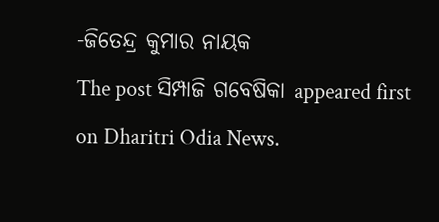-ଜିତେନ୍ଦ୍ର କୁମାର ନାୟକ
The post ସିମ୍ପାଜି ଗବେଷିକା appeared first on Dharitri Odia News.